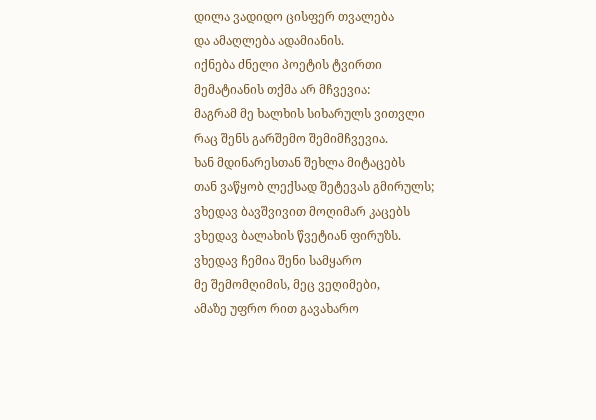დილა ვადიდო ცისფერ თვალება
და ამაღლება ადამიანის.
იქნება ძნელი პოეტის ტვირთი
მემატიანის თქმა არ მჩვევია:
მაგრამ მე ხალხის სიხარულს ვითვლი
რაც შენს გარშემო შემიმჩვევია.
ხან მდინარესთან შეხლა მიტაცებს
თან ვაწყობ ლექსად შეტევას გმირულს;
ვხედავ ბავშვივით მოღიმარ კაცებს
ვხედავ ბალახის წვეტიან ფირუზს.
ვხედავ ჩემია შენი სამყარო
მე შემომღიმის, მეც ვეღიმები,
ამაზე უფრო რით გავახარო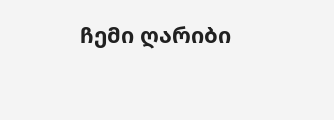ჩემი ღარიბი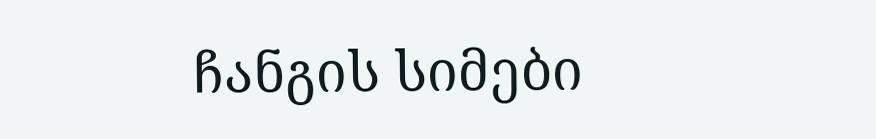ჩანგის სიმები